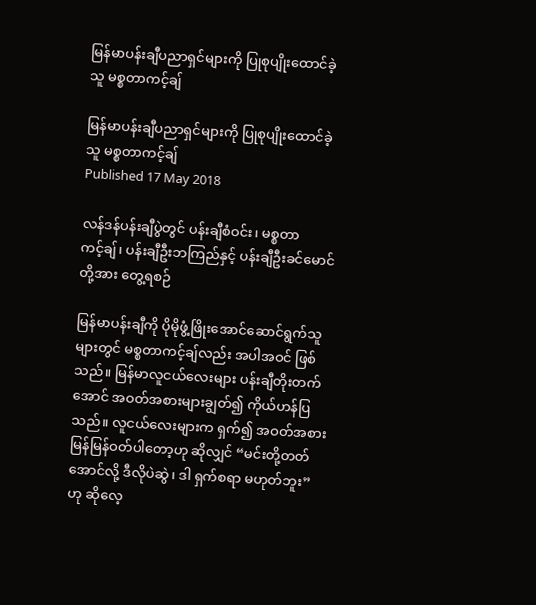မြန်မာပန်းချီပညာရှင်များကို ပြုစုပျိုးထောင်ခဲ့သူ မစ္စတာကင့်ချ်

မြန်မာပန်းချီပညာရှင်များကို ပြုစုပျိုးထောင်ခဲ့သူ မစ္စတာကင့်ချ်
Published 17 May 2018

လန်ဒန်ပန်းချီပွဲတွင် ပန်းချီစံဝင်း၊ မစ္စတာကင့်ချ်၊ ပန်းချီဦးဘကြည်နှင့် ပန်းချီဦးခင်မောင်တို့အား တွေ့ရစဉ်

မြန်မာပန်းချီကို ပိုမိုဖွံ့ဖြိုးအောင်ဆောင်ရွက်သူများတွင် မစ္စတာကင့်ချ်လည်း အပါအဝင် ဖြစ်သည်။ မြန်မာလူငယ်လေးများ ပန်းချီတိုးတက်အောင် အဝတ်အစားများချွတ်၍ ကိုယ်ဟန်ပြသည်။ လူငယ်လေးများက ရှက်၍ အဝတ်အစား မြန်မြန်ဝတ်ပါတော့ဟု ဆိုလျှင် “မင်းတို့တတ်အောင်လို့ ဒီလိုပဲဆွဲ၊ ဒါ ရှက်စရာ မဟုတ်ဘူး” ဟု ဆိုလေ့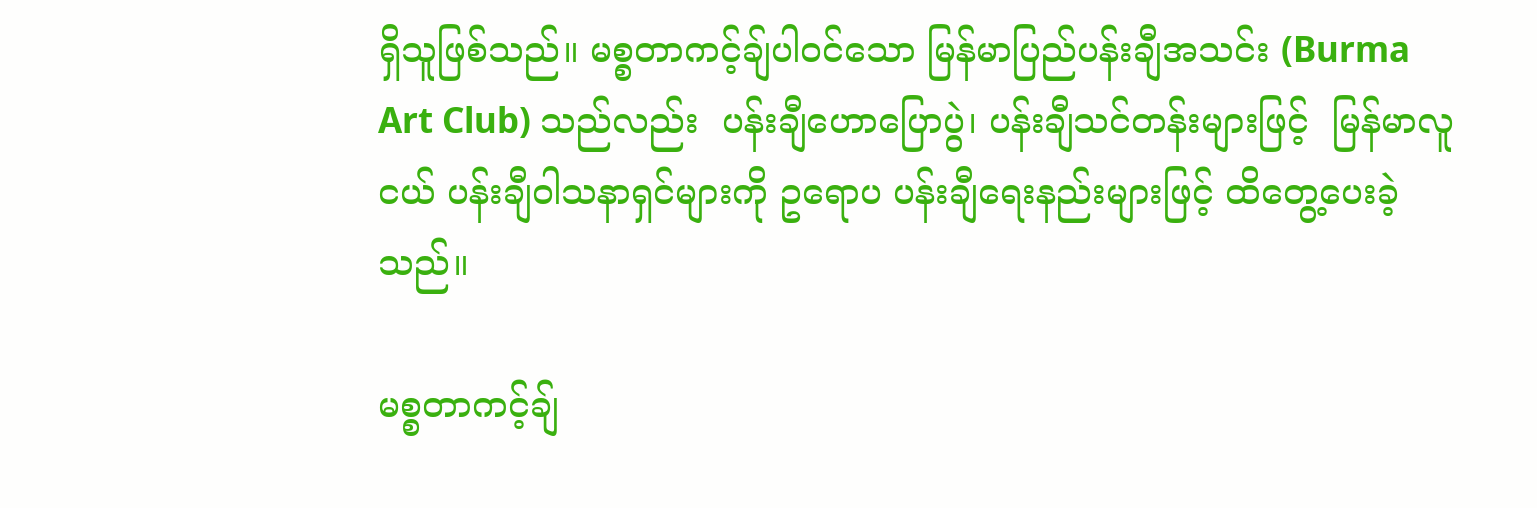ရှိသူဖြစ်သည်။ မစ္စတာကင့်ချ်ပါဝင်သော မြန်မာပြည်ပန်းချီအသင်း (Burma Art Club) သည်လည်း  ပန်းချီဟောပြောပွဲ၊ ပန်းချီသင်တန်းများဖြင့်  မြန်မာလူငယ် ပန်းချီဝါသနာရှင်များကို ဥရောပ ပန်းချီရေးနည်းများဖြင့် ထိတွေ့ပေးခဲ့သည်။

မစ္စတာကင့်ချ်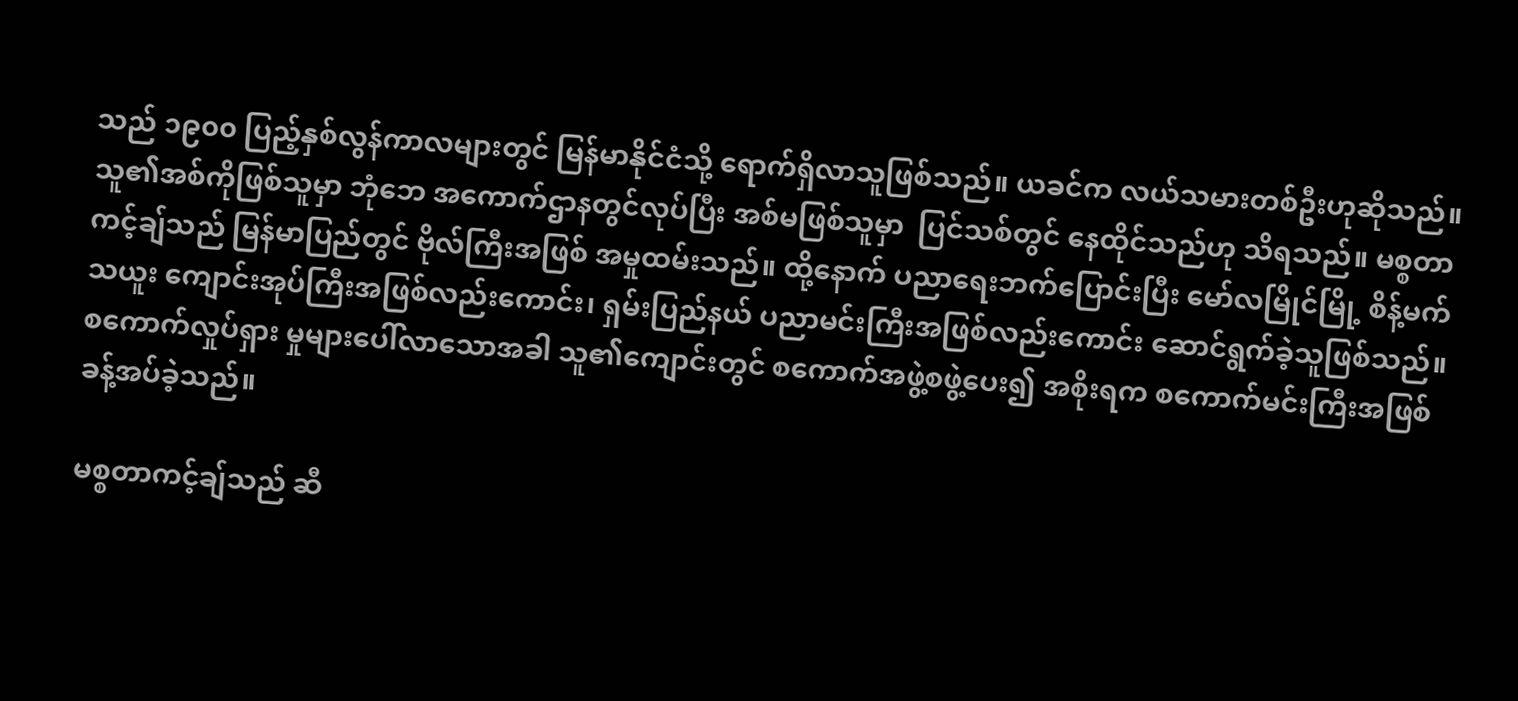သည် ၁၉၀၀ ပြည့်နှစ်လွန်ကာလများတွင် မြန်မာနိုင်ငံသို့ ရောက်ရှိလာသူဖြစ်သည်။ ယခင်က လယ်သမားတစ်ဦးဟုဆိုသည်။ သူ၏အစ်ကိုဖြစ်သူမှာ ဘုံဘေ အကောက်ဌာနတွင်လုပ်ပြီး အစ်မဖြစ်သူမှာ  ပြင်သစ်တွင် နေထိုင်သည်ဟု သိရသည်။ မစ္စတာကင့်ချ်သည် မြန်မာပြည်တွင် ဗိုလ်ကြီးအဖြစ် အမှုထမ်းသည်။ ထို့နောက် ပညာရေးဘက်ပြောင်းပြီး မော်လမြိုင်မြို့ စိန့်မက်သယူး ကျောင်းအုပ်ကြီးအဖြစ်လည်းကောင်း၊ ရှမ်းပြည်နယ် ပညာမင်းကြီးအဖြစ်လည်းကောင်း ဆောင်ရွက်ခဲ့သူဖြစ်သည်။ စကောက်လှုပ်ရှား မှုများပေါ်လာသောအခါ သူ၏ကျောင်းတွင် စကောက်အဖွဲ့စဖွဲ့ပေး၍ အစိုးရက စကောက်မင်းကြီးအဖြစ် ခန့်အပ်ခဲ့သည်။

မစ္စတာကင့်ချ်သည် ဆီ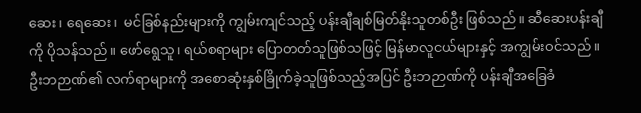ဆေး၊ ရေဆေး၊  မင်ခြစ်နည်းများကို ကျွမ်းကျင်သည့် ပန်းချီချစ်မြတ်နိုးသူတစ်ဦး ဖြစ်သည်။ ဆီဆေးပန်းချီကို ပိုသန်သည်။ ဖော်ရွေသူ၊ ရယ်စရာများ ပြောတတ်သူဖြစ်သဖြင့် မြန်မာလူငယ်များနှင့် အကျွမ်းဝင်သည်။ ဦးဘဉာဏ်၏ လက်ရာများကို အစောဆုံးနှစ်ခြိုက်ခဲ့သူဖြစ်သည့်အပြင် ဦးဘဉာဏ်ကို ပန်းချီအခြေခံ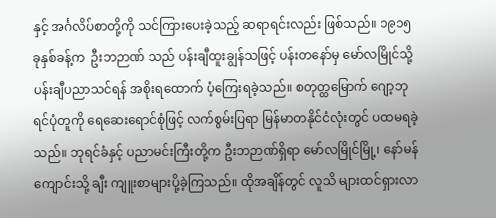နှင့် အင်္ဂလိပ်စာတို့ကို သင်ကြားပေးခဲ့သည့် ဆရာရင်းလည်း ဖြစ်သည်။ ၁၉၁၅ ခုနှစ်ခန့်က  ဦးဘဉာဏ် သည် ပန်းချီထူးချွန်သဖြင့် ပန်းတနော်မှ မော်လမြိုင်သို့ ပန်းချီပညာသင်ရန် အစိုးရထောက် ပံ့ကြေးရခဲ့သည်။ စတုတ္ထမြောက် ဂျော့ဘုရင်ပုံတူကို ရေဆေးရောင်စုံဖြင့် လက်စွမ်းပြရာ မြန်မာတနိုင်ငံလုံးတွင် ပထမရခဲ့သည်။ ဘုရင်ခံနှင့် ပညာမင်းကြီးတို့က ဦးဘဉာဏ်ရှိရာ မော်လမြိုင်မြို့၊ နော်မန်ကျောင်းသို့ ချီး ကျူးစာများပို့ခဲ့ကြသည်။ ထိုအချိန်တွင် လူသိ များထင်ရှားလာ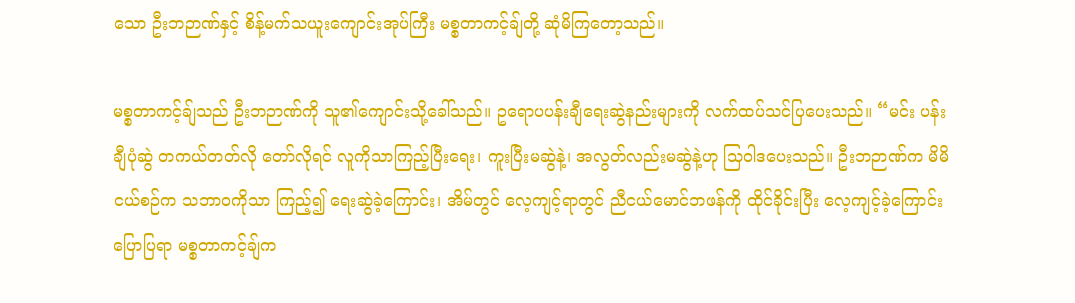သော ဦးဘဉာဏ်နှင့် စိန့်မက်သယူးကျောင်းအုပ်ကြီး မစ္စတာကင့်ချ်တို့ ဆုံမိကြတော့သည်။

မစ္စတာကင့်ချ်သည် ဦးဘဉာဏ်ကို သူ၏ကျောင်းသို့ခေါ်သည်။ ဥရောပပန်းချီရေးဆွဲနည်းများကို လက်ထပ်သင်ပြပေးသည်။ “မင်း ပန်းချီပုံဆွဲ တကယ်တတ်လို တော်လိုရင် လူကိုသာကြည့်ပြီးရေး၊ ကူးပြီးမဆွဲနဲ့၊ အလွတ်လည်းမဆွဲနဲ့ဟု သြဝါဒပေးသည်။ ဦးဘဉာဏ်က မိမိငယ်စဉ်က သဘာဝကိုသာ ကြည့်၍ ရေးဆွဲခဲ့ကြောင်း၊ အိမ်တွင် လေ့ကျင့်ရာတွင် ညီငယ်မောင်ဘဖန်ကို ထိုင်ခိုင်းပြီး လေ့ကျင့်ခဲ့ကြောင်းပြောပြရာ မစ္စတာကင့်ချ်က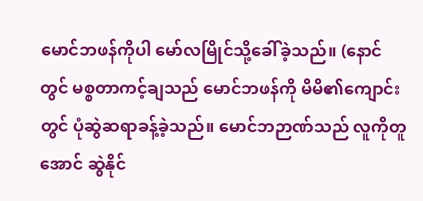မောင်ဘဖန်ကိုပါ မော်လမြိုင်သို့ခေါ်ခဲ့သည်။ (နောင်တွင် မစ္စတာကင့်ချသည် မောင်ဘဖန်ကို မိမိ၏ကျောင်းတွင် ပုံဆွဲဆရာခန့်ခဲ့သည်။ မောင်ဘဉာဏ်သည် လူကိုတူအောင် ဆွဲနိုင်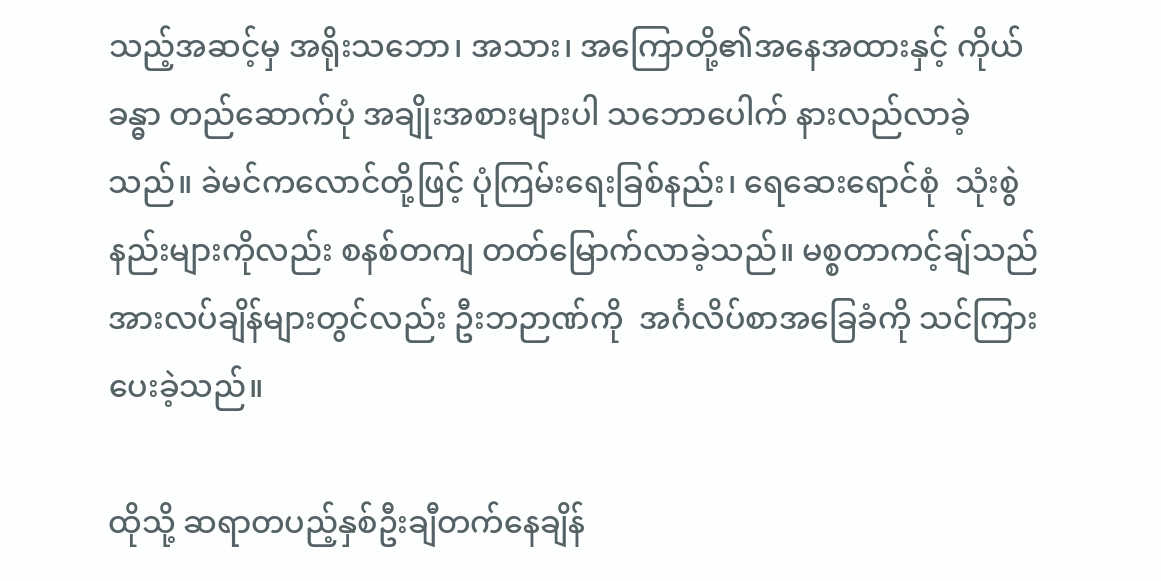သည့်အဆင့်မှ အရိုးသဘော၊ အသား၊ အကြောတို့၏အနေအထားနှင့် ကိုယ်ခန္ဓာ တည်ဆောက်ပုံ အချိုးအစားများပါ သဘောပေါက် နားလည်လာခဲ့သည်။ ခဲမင်ကလောင်တို့ဖြင့် ပုံကြမ်းရေးခြစ်နည်း၊ ရေဆေးရောင်စုံ  သုံးစွဲနည်းများကိုလည်း စနစ်တကျ တတ်မြောက်လာခဲ့သည်။ မစ္စတာကင့်ချ်သည်  အားလပ်ချိန်များတွင်လည်း ဦးဘဉာဏ်ကို  အင်္ဂလိပ်စာအခြေခံကို သင်ကြားပေးခဲ့သည်။

ထိုသို့ ဆရာတပည့်နှစ်ဦးချီတက်နေချိန်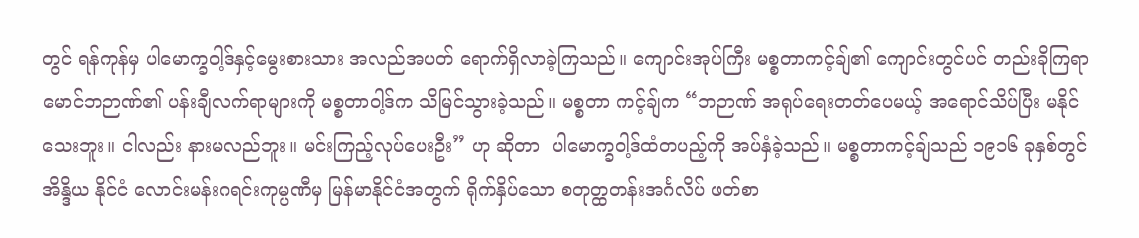တွင် ရန်ကုန်မှ ပါမောက္ခဝါ့ဒ်နှင့်မွေးစားသား အလည်အပတ် ရောက်ရှိလာခဲ့ကြသည်။ ကျောင်းအုပ်ကြီး မစ္စတာကင့်ချ်၏ ကျောင်းတွင်ပင် တည်းခိုကြရာ မောင်ဘဉာဏ်၏ ပန်းချီလက်ရာများကို မစ္စတာဝါ့ဒ်က သိမြင်သွားခဲ့သည်။ မစ္စတာ ကင့်ချ်က “ဘဉာဏ် အရုပ်ရေးတတ်ပေမယ့် အရောင်သိပ်ပြီး မနိုင်သေးဘူး။ ငါလည်း နားမလည်ဘူး။ မင်းကြည့်လုပ်ပေးဦး” ဟု ဆိုတာ  ပါမောက္ခဝါ့ဒ်ထံတပည့်ကို အပ်နှံခဲ့သည်။ မစ္စတာကင့်ချ်သည် ၁၉၁၆ ခုနှစ်တွင် အိန္ဒိယ နိုင်ငံ လောင်းမန်းဂရင်းကုမ္ပဏီမှ မြန်မာနိုင်ငံအတွက် ရိုက်နှိပ်သော စတုတ္ထတန်းအင်္ဂလိပ် ဖတ်စာ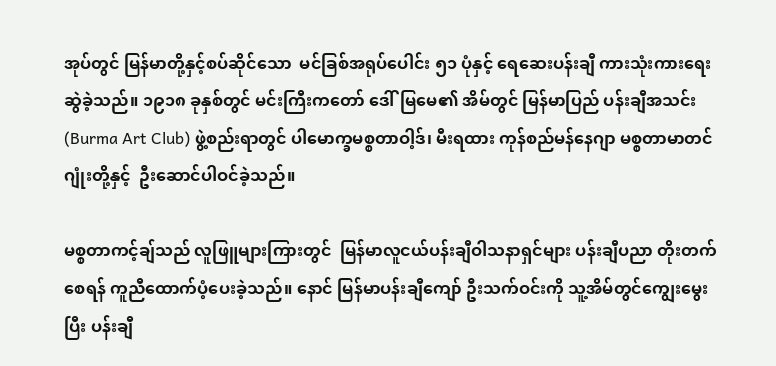အုပ်တွင် မြန်မာတို့နှင့်စပ်ဆိုင်သော  မင်ခြစ်အရုပ်ပေါင်း ၅၁ ပုံနှင့် ရေဆေးပန်းချီ ကားသုံးကားရေးဆွဲခဲ့သည်။ ၁၉၁၈ ခုနှစ်တွင် မင်းကြီးကတော် ဒေါ်မြမေ၏ အိမ်တွင် မြန်မာပြည် ပန်းချီအသင်း (Burma Art Club) ဖွဲ့စည်းရာတွင် ပါမောက္ခမစ္စတာဝါ့ဒ်၊ မီးရထား ကုန်စည်မန်နေဂျာ မစ္စတာမာတင်ဂျုံးတို့နှင့်  ဦးဆောင်ပါဝင်ခဲ့သည်။

မစ္စတာကင့်ချ်သည် လူဖြူများကြားတွင်  မြန်မာလူငယ်ပန်းချီဝါသနာရှင်များ ပန်းချီပညာ တိုးတက်စေရန် ကူညီထောက်ပံ့ပေးခဲ့သည်။ နောင် မြန်မာပန်းချီကျော် ဦးသက်ဝင်းကို သူ့အိမ်တွင်ကျွေးမွေးပြီး ပန်းချီ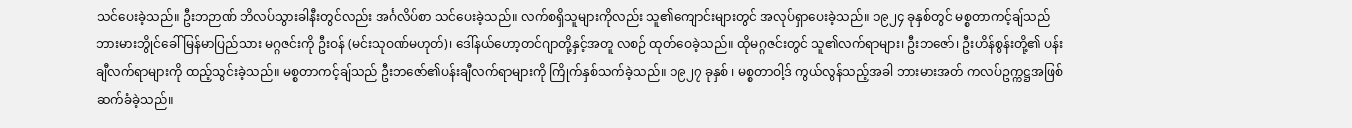သင်ပေးခဲ့သည်။ ဦးဘဉာဏ် ဘိလပ်သွားခါနီးတွင်လည်း အင်္ဂလိပ်စာ သင်ပေးခဲ့သည်။ လက်စရှိသူများကိုလည်း သူ၏ကျောင်းများတွင် အလုပ်ရှာပေးခဲ့သည်။ ၁၉၂၄ ခုနှစ်တွင် မစ္စတာကင့်ချ်သည် ဘားမားဘွိုင်ခေါ် မြန်မာပြည်သား မဂ္ဂဇင်းကို ဦးဝန် (မင်းသုဝဏ်မဟုတ်)၊ ဒေါ်နယ်ဟော့တင်ဂျာတို့နှင့်အတူ လစဉ် ထုတ်ဝေခဲ့သည်။ ထိုမဂ္ဂဇင်းတွင် သူ၏လက်ရာများ၊ ဦးဘဇော်၊ ဦးဟိန်စွန်းတို့၏ ပန်းချီလက်ရာများကို ထည့်သွင်းခဲ့သည်။ မစ္စတာကင့်ချ်သည် ဦးဘဇော်၏ပန်းချီလက်ရာများကို ကြိုက်နှစ်သက်ခဲ့သည်။ ၁၉၂၇ ခုနှစ် ၊ မစ္စတာဝါ့ဒ် ကွယ်လွန်သည့်အခါ ဘားမားအတ် ကလပ်ဥက္ကဋ္ဌအဖြစ် ဆက်ခံခဲ့သည်။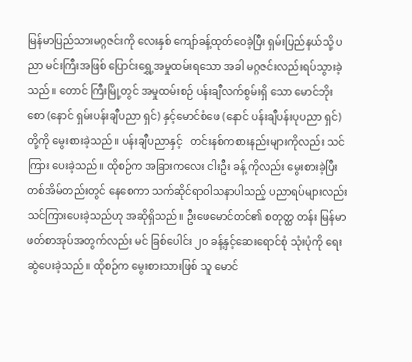မြန်မာပြည်သားမဂ္ဂဇင်းကို လေးနှစ် ကျော်ခန့်ထုတ်ဝေခဲ့ပြီး ရှမ်းပြည်နယ်သို့ ပညာ မင်းကြီးအဖြစ် ပြောင်းရွှေ့အမှုထမ်းရသော အခါ မဂ္ဂဇင်းလည်းရပ်သွားခဲ့သည်။ တောင် ကြီးမြို့တွင် အမှုထမ်းစဉ် ပန်းချီလက်စွမ်းရှိ သော မောင်ဘိုးစော (နောင် ရှမ်းပန်းချီပညာ ရှင်) နှင့်မောင်စံဖေ (နောင် ပန်းချီပန်းပုပညာ ရှင်) တို့ကို မွေးစားခဲ့သည်။ ပန်းချီပညာနှင့်   တင်းနစ်ကစားနည်းများကိုလည်း သင်ကြား ပေးခဲ့သည်။ ထိုစဉ်က အခြားကလေး ငါးဦး ခန့် ကိုလည်း မွေးစားခဲ့ပြီး တစ်အိမ်တည်းတွင် နေစေကာ သက်ဆိုင်ရာဝါသနာပါသည့် ပညာရပ်များလည်း သင်ကြားပေးခဲ့သည်ဟု အဆိုရှိသည်။ ဦးဖေမောင်တင်၏ စတုတ္ထ တန်း မြန်မာဖတ်စာအုပ်အတွက်လည်း မင် ခြစ်ပေါင်း ၂၀ ခန့်နှင့်ဆေးရောင်စုံ သုံးပုံကို ရေးဆွဲပေးခဲ့သည်။ ထိုစဉ်က မွေးစားသားဖြစ် သူ မောင်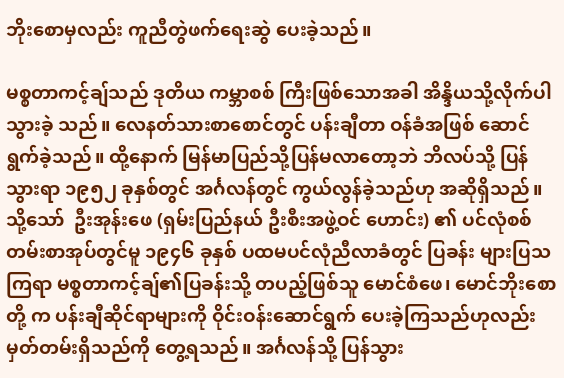ဘိုးစောမှလည်း ကူညီတွဲဖက်ရေးဆွဲ ပေးခဲ့သည်။

မစ္စတာကင့်ချ်သည် ဒုတိယ ကမ္ဘာစစ် ကြီးဖြစ်သောအခါ အိန္ဒိယသို့လိုက်ပါသွားခဲ့ သည်။ လေနတ်သားစာစောင်တွင် ပန်းချီတာ ဝန်ခံအဖြစ် ဆောင်ရွက်ခဲ့သည်။ ထို့နောက် မြန်မာပြည်သို့ပြန်မလာတော့ဘဲ ဘိလပ်သို့ ပြန်သွားရာ ၁၉၅၂ ခုနှစ်တွင် အင်္ဂလန်တွင် ကွယ်လွန်ခဲ့သည်ဟု အဆိုရှိသည်။ သို့သော်  ဦးအုန်းဖေ (ရှမ်းပြည်နယ် ဦးစီးအဖွဲ့ဝင် ဟောင်း) ၏ ပင်လုံစစ်တမ်းစာအုပ်တွင်မူ ၁၉၄၆ ခုနှစ် ပထမပင်လုံညီလာခံတွင် ပြခန်း များပြသကြရာ မစ္စတာကင့်ချ်၏ပြခန်းသို့ တပည့်ဖြစ်သူ မောင်စံဖေ၊ မောင်ဘိုးစောတို့ က ပန်းချီဆိုင်ရာများကို ဝိုင်းဝန်းဆောင်ရွက် ပေးခဲ့ကြသည်ဟုလည်း မှတ်တမ်းရှိသည်ကို တွေ့ရသည်။ အင်္ဂလန်သို့ ပြန်သွား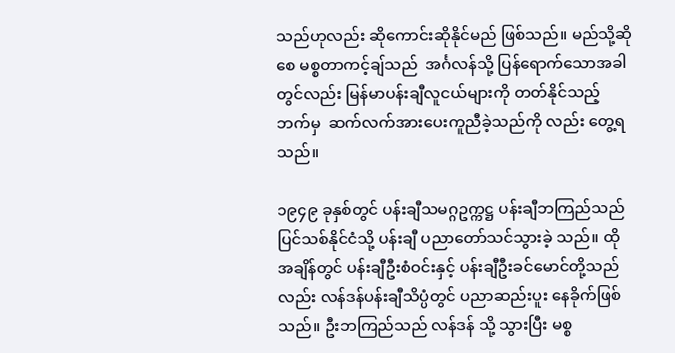သည်ဟုလည်း ဆိုကောင်းဆိုနိုင်မည် ဖြစ်သည်။ မည်သို့ဆိုစေ မစ္စတာကင့်ချ်သည်  အင်္ဂလန်သို့ ပြန်ရောက်သောအခါတွင်လည်း မြန်မာပန်းချီလူငယ်များကို တတ်နိုင်သည့် ဘက်မှ  ဆက်လက်အားပေးကူညီခဲ့သည်ကို လည်း တွေ့ရသည်။

၁၉၄၉ ခုနှစ်တွင် ပန်းချီသမဂ္ဂဥက္ကဋ္ဌ ပန်းချီဘကြည်သည် ပြင်သစ်နိုင်ငံသို့ ပန်းချီ ပညာတော်သင်သွားခဲ့ သည်။ ထိုအချိန်တွင် ပန်းချီဦးစံဝင်းနှင့် ပန်းချီဦးခင်မောင်တို့သည် လည်း လန်ဒန်ပန်းချီသိပ္ပံတွင် ပညာဆည်းပူး နေခိုက်ဖြစ်သည်။ ဦးဘကြည်သည် လန်ဒန် သို့ သွားပြီး မစ္စ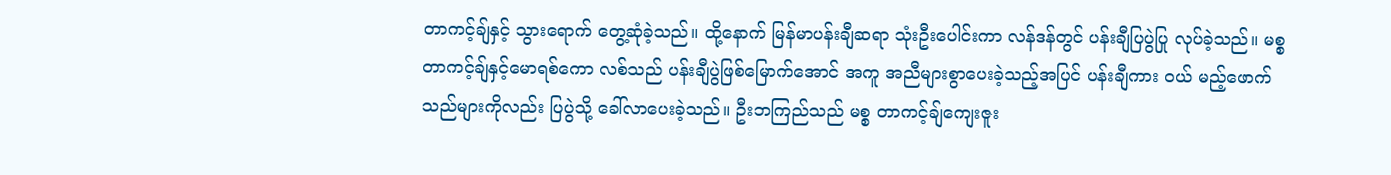တာကင့်ချ်နှင့် သွားရောက် တွေ့ဆုံခဲ့သည်။ ထို့နောက် မြန်မာပန်းချီဆရာ သုံးဦးပေါင်းကာ လန်ဒန်တွင် ပန်းချီပြပွဲပြု လုပ်ခဲ့သည်။ မစ္စတာကင့်ချ်နှင့်မောရစ်ကော လစ်သည် ပန်းချီပွဲဖြစ်မြောက်အောင် အကူ အညီများစွာပေးခဲ့သည့်အပြင် ပန်းချီကား ဝယ် မည့်ဖောက်သည်များကိုလည်း ပြပွဲသို့ ခေါ်လာပေးခဲ့သည်။ ဦးဘကြည်သည် မစ္စ တာကင့်ချ်ကျေးဇူး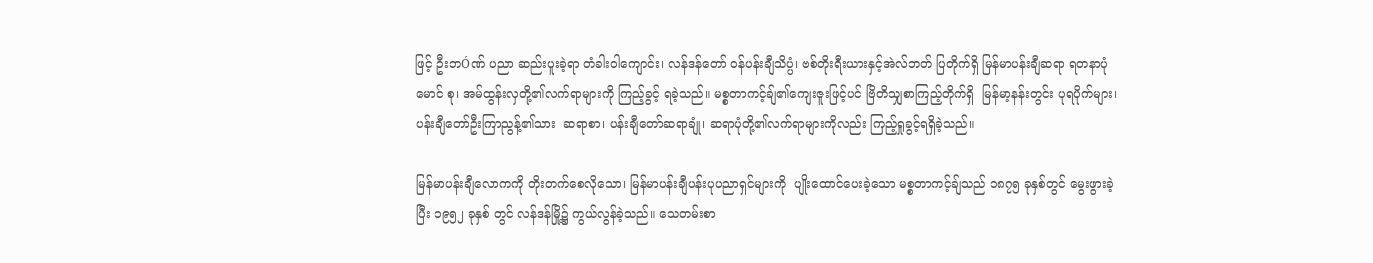ဖြင့် ဦးဘÓဏ် ပညာ ဆည်းပူးခဲ့ရာ တံခါးဝါကျောင်း၊ လန်ဒန်တော် ဝန်ပန်းချီသိပ္ပံ၊ ဗစ်တိုးရီးယားနှင့်အဲလ်ဘတ် ပြတိုက်ရှိ မြန်မာပန်းချီဆရာ ရတနာပုံမောင် စု၊ အမ်ထွန်းလှတို့၏လက်ရာများကို ကြည့်ခွင့် ရခဲ့သည်။ မစ္စတာကင့်ချ်၏ကျေးဇူးဖြင့်ပင် ဗြိတိသျှစာကြည့်တိုက်ရှိ  မြန်မာ့နန်းတွင်း ပုရပိုက်များ၊ ပန်းချီတော်ဦးကြာညွန့်၏သား  ဆရာစာ၊ ပန်းချီတော်ဆရာချုံ၊ ဆရာပုံတို့၏လက်ရာများကိုလည်း ကြည့်ရှုခွင့်ရရှိခဲ့သည်။

မြန်မာပန်းချီလောကကို တိုးတက်စေလိုသော၊ မြန်မာပန်းချီပန်းပုပညာရှင်များကို  ပျိုးထောင်ပေးခဲ့သော မစ္စတာကင့်ချ်သည် ၁၈၇၅ ခုနှစ်တွင် မွေးဖွားခဲ့ပြီး ၁၉၅၂ ခုနှစ် တွင် လန်ဒန်မြို့၌ ကွယ်လွန်ခဲ့သည်။ သေတမ်းစာ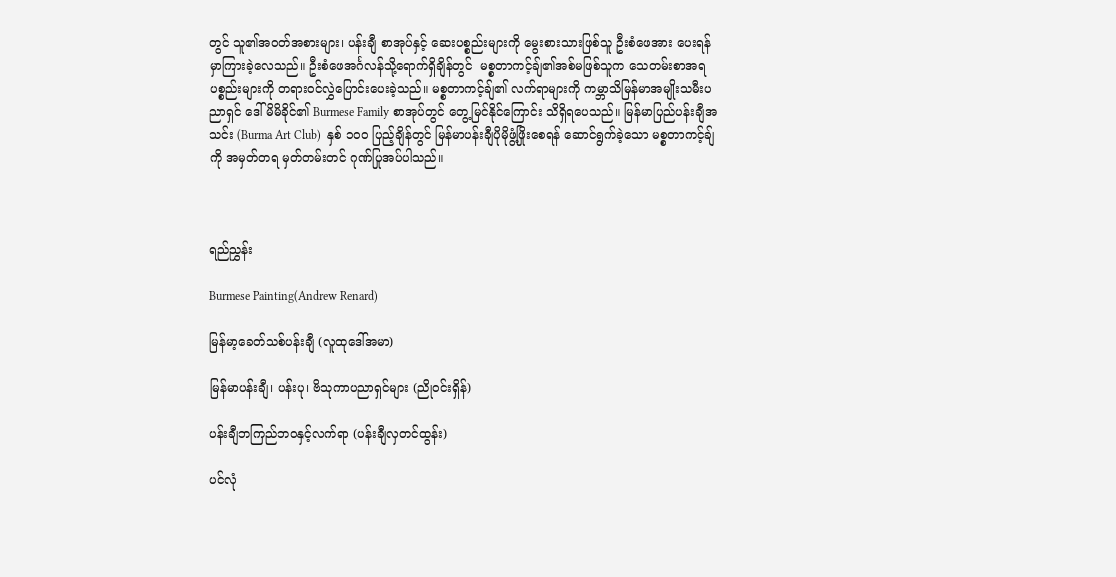တွင် သူ၏အဝတ်အစားများ၊ ပန်းချီ စာအုပ်နှင့် ဆေးပစ္စည်းများကို မွေးစားသားဖြစ်သူ ဦးစံဖေအား ပေးရန်မှာကြားခဲ့လေသည်။ ဦးစံဖေအင်္ဂလန်သို့ရောက်ရှိချိန်တွင်  မစ္စတာကင့်ချ်၏အစ်မဖြစ်သူက သေတမ်းစာအရ ပစ္စည်းများကို တရားဝင်လွှဲပြောင်းပေးခဲ့သည်။ မစ္စတာကင့်ချ်၏ လက်ရာများကို ကမ္ဘာသိမြန်မာအမျိုးသမီးပညာရှင် ဒေါ်မိမိခိုင်၏ Burmese Family စာအုပ်တွင် တွေ့မြင်နိုင်ကြောင်း သိရှိရပေသည်။ မြန်မာပြည်ပန်းချီအသင်း (Burma Art Club)  နှစ် ၁၀၀ ပြည့်ချိန်တွင် မြန်မာပန်းချီပိုမိုဖွံ့ဖြိုးစေရန် ဆောင်ရွက်ခဲ့သော မစ္စတာကင့်ချ်ကို အမှတ်တရ မှတ်တမ်းတင် ဂုဏ်ပြုအပ်ပါသည်။



ရည်ညွှန်း

Burmese Painting(Andrew Renard)

မြန်မာ့ခေတ်သစ်ပန်းချီ (လူထုဒေါ်အမာ)

မြန်မာပန်းချီ၊ ပန်းပု၊ ဗိသုကာပညာရှင်များ (ညိုဝင်းရှိန်)

ပန်းချီဘကြည်ဘဝနှင့်လက်ရာ (ပန်းချီလှတင်ထွန်း)

ပင်လုံ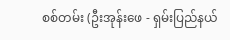စစ်တမ်း (ဦးအုန်းဖေ - ရှမ်းပြည်နယ်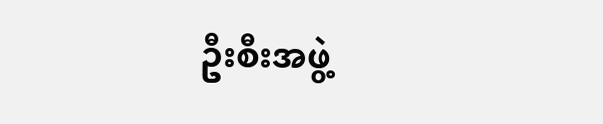ဦးစီးအဖွဲ့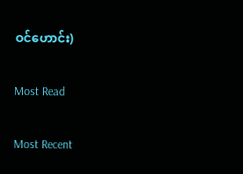ဝင်ဟောင်း)

Most Read

Most Recent